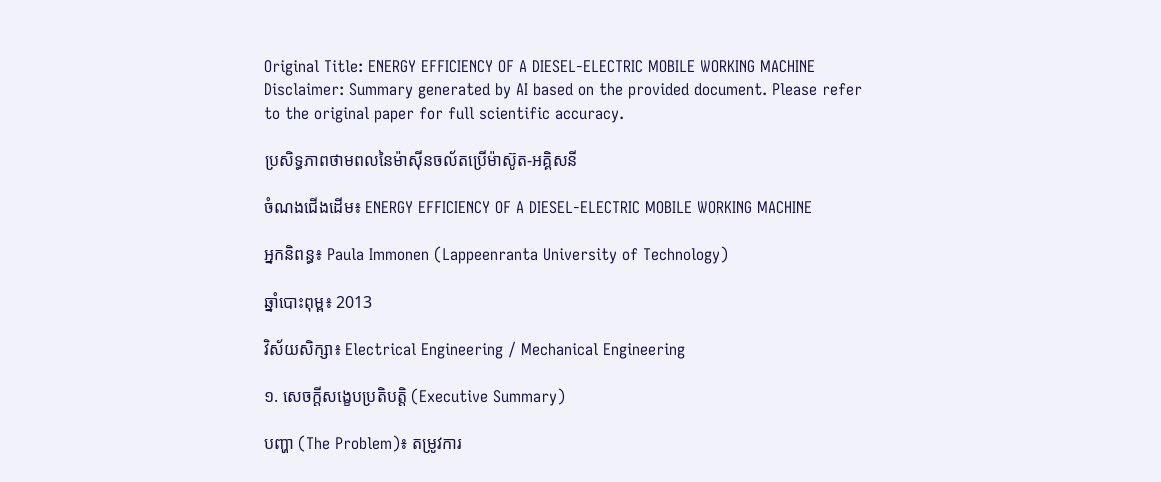Original Title: ENERGY EFFICIENCY OF A DIESEL-ELECTRIC MOBILE WORKING MACHINE
Disclaimer: Summary generated by AI based on the provided document. Please refer to the original paper for full scientific accuracy.

ប្រសិទ្ធភាពថាមពលនៃម៉ាស៊ីនចល័តប្រើម៉ាស៊ូត-អគ្គិសនី

ចំណងជើងដើម៖ ENERGY EFFICIENCY OF A DIESEL-ELECTRIC MOBILE WORKING MACHINE

អ្នកនិពន្ធ៖ Paula Immonen (Lappeenranta University of Technology)

ឆ្នាំបោះពុម្ព៖ 2013

វិស័យសិក្សា៖ Electrical Engineering / Mechanical Engineering

១. សេចក្តីសង្ខេបប្រតិបត្តិ (Executive Summary)

បញ្ហា (The Problem)៖ តម្រូវការ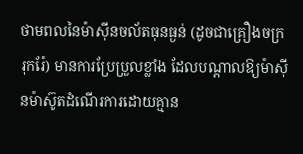ថាមពលនៃម៉ាស៊ីនចល័តធុនធ្ងន់ (ដូចជាគ្រឿងចក្ររុករ៉ែ) មានការប្រែប្រួលខ្លាំង ដែលបណ្តាលឱ្យម៉ាស៊ីនម៉ាស៊ូតដំណើរការដោយគ្មាន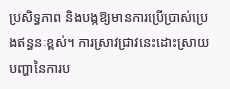ប្រសិទ្ធភាព និងបង្កឱ្យមានការប្រើប្រាស់ប្រេងឥន្ធនៈខ្ពស់។ ការស្រាវជ្រាវនេះដោះស្រាយបញ្ហានៃការប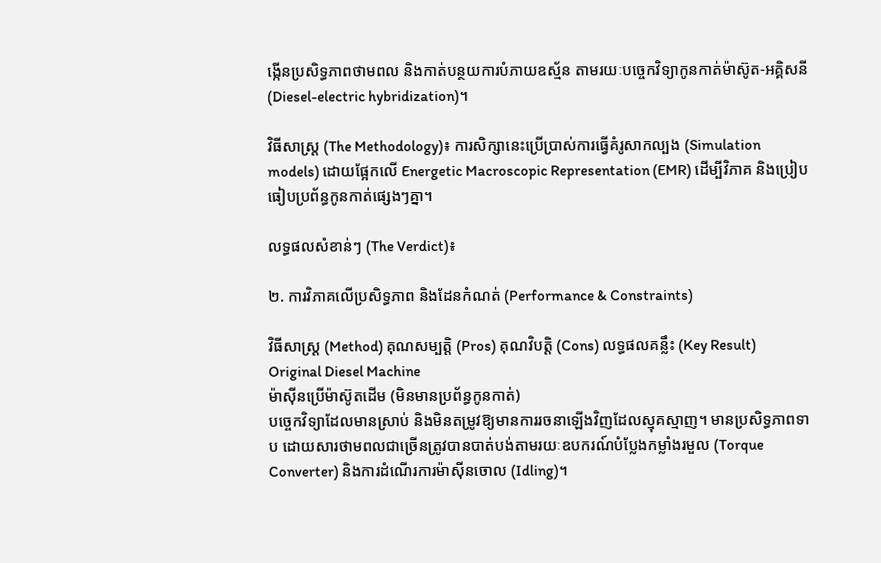ង្កើនប្រសិទ្ធភាពថាមពល និងកាត់បន្ថយការបំភាយឧស្ម័ន តាមរយៈបច្ចេកវិទ្យាកូនកាត់ម៉ាស៊ូត-អគ្គិសនី (Diesel-electric hybridization)។

វិធីសាស្ត្រ (The Methodology)៖ ការសិក្សានេះប្រើប្រាស់ការធ្វើគំរូសាកល្បង (Simulation models) ដោយផ្អែកលើ Energetic Macroscopic Representation (EMR) ដើម្បីវិភាគ និងប្រៀបធៀបប្រព័ន្ធកូនកាត់ផ្សេងៗគ្នា។

លទ្ធផលសំខាន់ៗ (The Verdict)៖

២. ការវិភាគលើប្រសិទ្ធភាព និងដែនកំណត់ (Performance & Constraints)

វិធីសាស្ត្រ (Method) គុណសម្បត្តិ (Pros) គុណវិបត្តិ (Cons) លទ្ធផលគន្លឹះ (Key Result)
Original Diesel Machine
ម៉ាស៊ីនប្រើម៉ាស៊ូតដើម (មិនមានប្រព័ន្ធកូនកាត់)
បច្ចេកវិទ្យាដែលមានស្រាប់ និងមិនតម្រូវឱ្យមានការរចនាឡើងវិញដែលស្មុគស្មាញ។ មានប្រសិទ្ធភាពទាប ដោយសារថាមពលជាច្រើនត្រូវបានបាត់បង់តាមរយៈឧបករណ៍បំប្លែងកម្លាំងរមួល (Torque Converter) និងការដំណើរការម៉ាស៊ីនចោល (Idling)។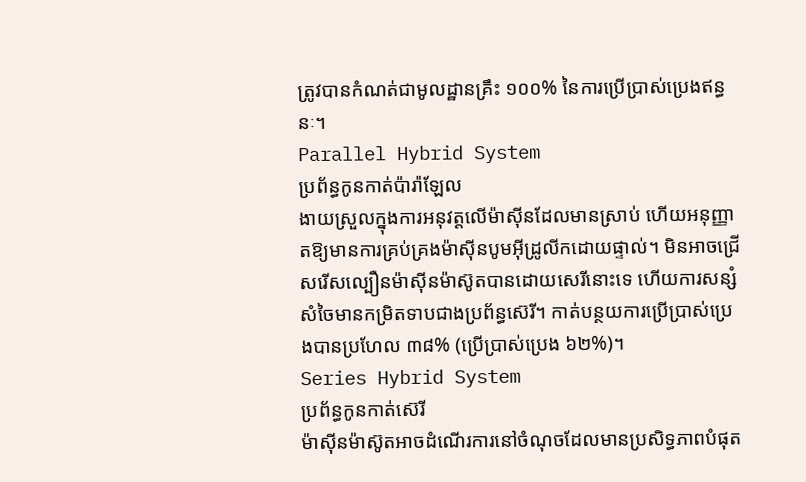ត្រូវបានកំណត់ជាមូលដ្ឋានគ្រឹះ ១០០% នៃការប្រើប្រាស់ប្រេងឥន្ធនៈ។
Parallel Hybrid System
ប្រព័ន្ធកូនកាត់ប៉ារ៉ាឡែល
ងាយស្រួលក្នុងការអនុវត្តលើម៉ាស៊ីនដែលមានស្រាប់ ហើយអនុញ្ញាតឱ្យមានការគ្រប់គ្រងម៉ាស៊ីនបូមអ៊ីដ្រូលីកដោយផ្ទាល់។ មិនអាចជ្រើសរើសល្បឿនម៉ាស៊ីនម៉ាស៊ូតបានដោយសេរីនោះទេ ហើយការសន្សំសំចៃមានកម្រិតទាបជាងប្រព័ន្ធស៊េរី។ កាត់បន្ថយការប្រើប្រាស់ប្រេងបានប្រហែល ៣៨% (ប្រើប្រាស់ប្រេង ៦២%)។
Series Hybrid System
ប្រព័ន្ធកូនកាត់ស៊េរី
ម៉ាស៊ីនម៉ាស៊ូតអាចដំណើរការនៅចំណុចដែលមានប្រសិទ្ធភាពបំផុត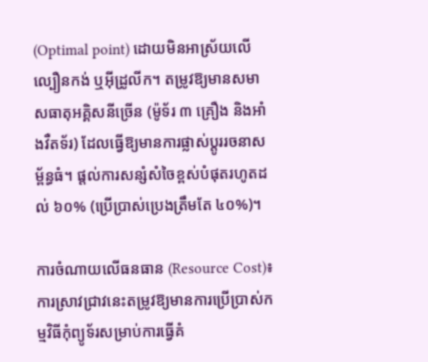(Optimal point) ដោយមិនអាស្រ័យលើល្បឿនកង់ ឬអ៊ីដ្រូលីក។ តម្រូវឱ្យមានសមាសធាតុអគ្គិសនីច្រើន (ម៉ូទ័រ ៣ គ្រឿង និងអាំងវឺតទ័រ) ដែលធ្វើឱ្យមានការផ្លាស់ប្តូររចនាសម្ព័ន្ធធំ។ ផ្តល់ការសន្សំសំចៃខ្ពស់បំផុតរហូតដល់ ៦០% (ប្រើប្រាស់ប្រេងត្រឹមតែ ៤០%)។

ការចំណាយលើធនធាន (Resource Cost)៖ ការស្រាវជ្រាវនេះតម្រូវឱ្យមានការប្រើប្រាស់កម្មវិធីកុំព្យូទ័រសម្រាប់ការធ្វើគំ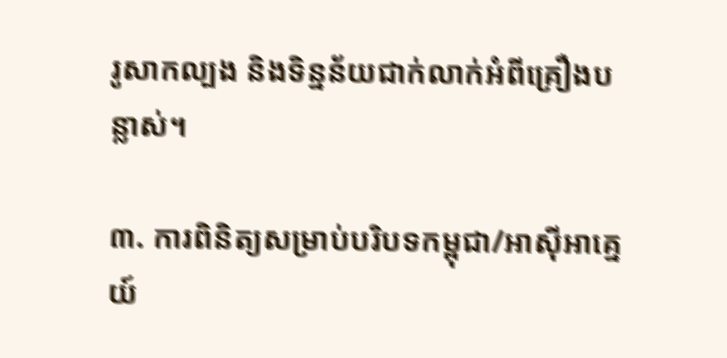រូសាកល្បង និងទិន្នន័យជាក់លាក់អំពីគ្រឿងបន្លាស់។

៣. ការពិនិត្យសម្រាប់បរិបទកម្ពុជា/អាស៊ីអាគ្នេយ៍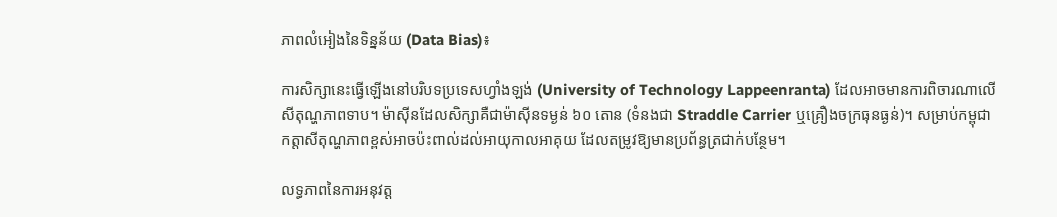ភាពលំអៀងនៃទិន្នន័យ (Data Bias)៖

ការសិក្សានេះធ្វើឡើងនៅបរិបទប្រទេសហ្វាំងឡង់ (University of Technology Lappeenranta) ដែលអាចមានការពិចារណាលើសីតុណ្ហភាពទាប។ ម៉ាស៊ីនដែលសិក្សាគឺជាម៉ាស៊ីនទម្ងន់ ៦០ តោន (ទំនងជា Straddle Carrier ឬគ្រឿងចក្រធុនធ្ងន់)។ សម្រាប់កម្ពុជា កត្តាសីតុណ្ហភាពខ្ពស់អាចប៉ះពាល់ដល់អាយុកាលអាគុយ ដែលតម្រូវឱ្យមានប្រព័ន្ធត្រជាក់បន្ថែម។

លទ្ធភាពនៃការអនុវត្ត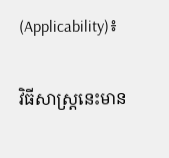(Applicability)៖

វិធីសាស្ត្រនេះមាន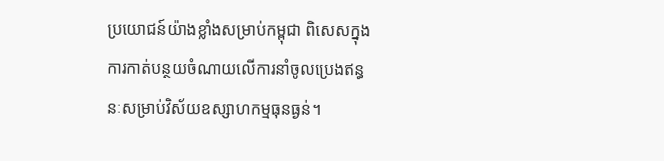ប្រយោជន៍យ៉ាងខ្លាំងសម្រាប់កម្ពុជា ពិសេសក្នុងការកាត់បន្ថយចំណាយលើការនាំចូលប្រេងឥន្ធនៈសម្រាប់វិស័យឧស្សាហកម្មធុនធ្ងន់។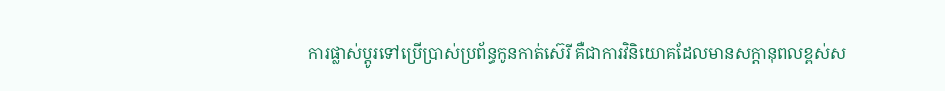ការផ្លាស់ប្តូរទៅប្រើប្រាស់ប្រព័ន្ធកូនកាត់ស៊េរី គឺជាការវិនិយោគដែលមានសក្តានុពលខ្ពស់ស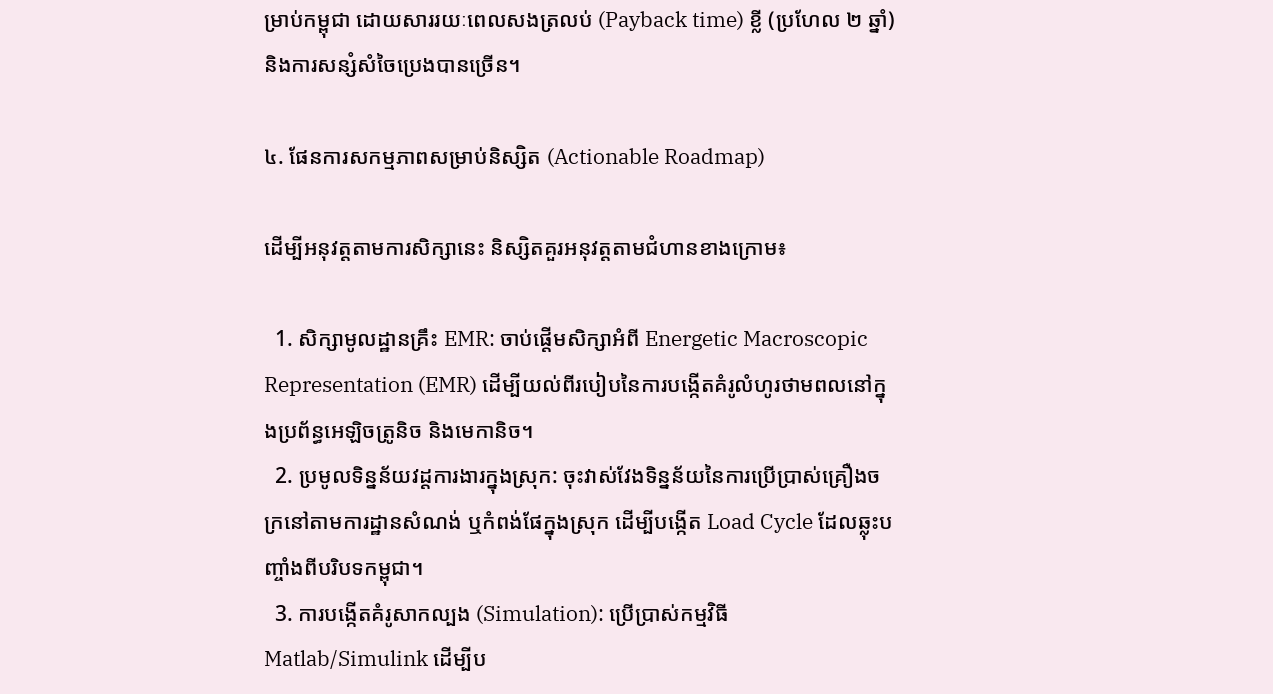ម្រាប់កម្ពុជា ដោយសាររយៈពេលសងត្រលប់ (Payback time) ខ្លី (ប្រហែល ២ ឆ្នាំ) និងការសន្សំសំចៃប្រេងបានច្រើន។

៤. ផែនការសកម្មភាពសម្រាប់និស្សិត (Actionable Roadmap)

ដើម្បីអនុវត្តតាមការសិក្សានេះ និស្សិតគួរអនុវត្តតាមជំហានខាងក្រោម៖

  1. សិក្សាមូលដ្ឋានគ្រឹះ EMR: ចាប់ផ្តើមសិក្សាអំពី Energetic Macroscopic Representation (EMR) ដើម្បីយល់ពីរបៀបនៃការបង្កើតគំរូលំហូរថាមពលនៅក្នុងប្រព័ន្ធអេឡិចត្រូនិច និងមេកានិច។
  2. ប្រមូលទិន្នន័យវដ្តការងារក្នុងស្រុក: ចុះវាស់វែងទិន្នន័យនៃការប្រើប្រាស់គ្រឿងចក្រនៅតាមការដ្ឋានសំណង់ ឬកំពង់ផែក្នុងស្រុក ដើម្បីបង្កើត Load Cycle ដែលឆ្លុះបញ្ចាំងពីបរិបទកម្ពុជា។
  3. ការបង្កើតគំរូសាកល្បង (Simulation): ប្រើប្រាស់កម្មវិធី Matlab/Simulink ដើម្បីប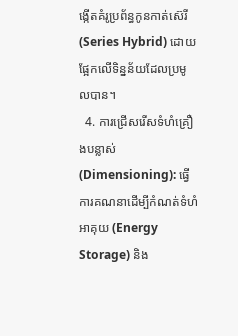ង្កើតគំរូប្រព័ន្ធកូនកាត់ស៊េរី (Series Hybrid) ដោយផ្អែកលើទិន្នន័យដែលប្រមូលបាន។
  4. ការជ្រើសរើសទំហំគ្រឿងបន្លាស់ (Dimensioning): ធ្វើការគណនាដើម្បីកំណត់ទំហំអាគុយ (Energy Storage) និង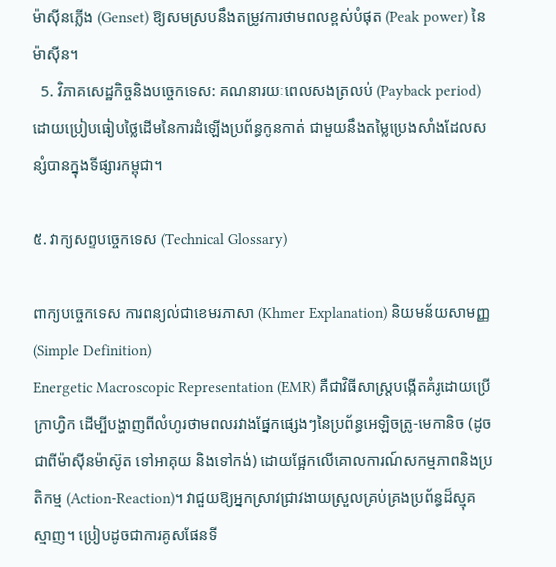ម៉ាស៊ីនភ្លើង (Genset) ឱ្យសមស្របនឹងតម្រូវការថាមពលខ្ពស់បំផុត (Peak power) នៃម៉ាស៊ីន។
  5. វិភាគសេដ្ឋកិច្ចនិងបច្ចេកទេស: គណនារយៈពេលសងត្រលប់ (Payback period) ដោយប្រៀបធៀបថ្លៃដើមនៃការដំឡើងប្រព័ន្ធកូនកាត់ ជាមួយនឹងតម្លៃប្រេងសាំងដែលសន្សំបានក្នុងទីផ្សារកម្ពុជា។

៥. វាក្យសព្ទបច្ចេកទេស (Technical Glossary)

ពាក្យបច្ចេកទេស ការពន្យល់ជាខេមរភាសា (Khmer Explanation) និយមន័យសាមញ្ញ (Simple Definition)
Energetic Macroscopic Representation (EMR) គឺជាវិធីសាស្ត្របង្កើតគំរូដោយប្រើក្រាហ្វិក ដើម្បីបង្ហាញពីលំហូរថាមពលរវាងផ្នែកផ្សេងៗនៃប្រព័ន្ធអេឡិចត្រូ-មេកានិច (ដូចជាពីម៉ាស៊ីនម៉ាស៊ូត ទៅអាគុយ និងទៅកង់) ដោយផ្អែកលើគោលការណ៍សកម្មភាពនិងប្រតិកម្ម (Action-Reaction)។ វាជួយឱ្យអ្នកស្រាវជ្រាវងាយស្រួលគ្រប់គ្រងប្រព័ន្ធដ៏ស្មុគស្មាញ។ ប្រៀបដូចជាការគូសផែនទី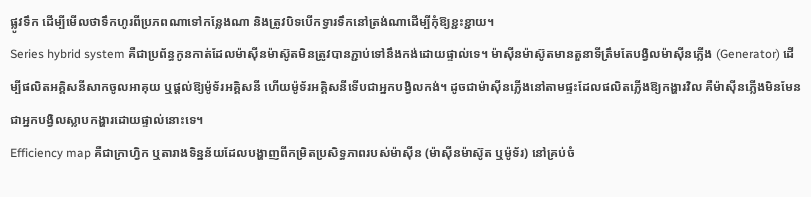ផ្លូវទឹក ដើម្បីមើលថាទឹកហូរពីប្រភពណាទៅកន្លែងណា និងត្រូវបិទបើកទ្វារទឹកនៅត្រង់ណាដើម្បីកុំឱ្យខ្ជះខ្ជាយ។
Series hybrid system គឺជាប្រព័ន្ធកូនកាត់ដែលម៉ាស៊ីនម៉ាស៊ូតមិនត្រូវបានភ្ជាប់ទៅនឹងកង់ដោយផ្ទាល់ទេ។ ម៉ាស៊ីនម៉ាស៊ូតមានតួនាទីត្រឹមតែបង្វិលម៉ាស៊ីនភ្លើង (Generator) ដើម្បីផលិតអគ្គិសនីសាកចូលអាគុយ ឬផ្តល់ឱ្យម៉ូទ័រអគ្គិសនី ហើយម៉ូទ័រអគ្គិសនីទើបជាអ្នកបង្វិលកង់។ ដូចជាម៉ាស៊ីនភ្លើងនៅតាមផ្ទះដែលផលិតភ្លើងឱ្យកង្ហារវិល គឺម៉ាស៊ីនភ្លើងមិនមែនជាអ្នកបង្វិលស្លាបកង្ហារដោយផ្ទាល់នោះទេ។
Efficiency map គឺជាក្រាហ្វិក ឬតារាងទិន្នន័យដែលបង្ហាញពីកម្រិតប្រសិទ្ធភាពរបស់ម៉ាស៊ីន (ម៉ាស៊ីនម៉ាស៊ូត ឬម៉ូទ័រ) នៅគ្រប់ចំ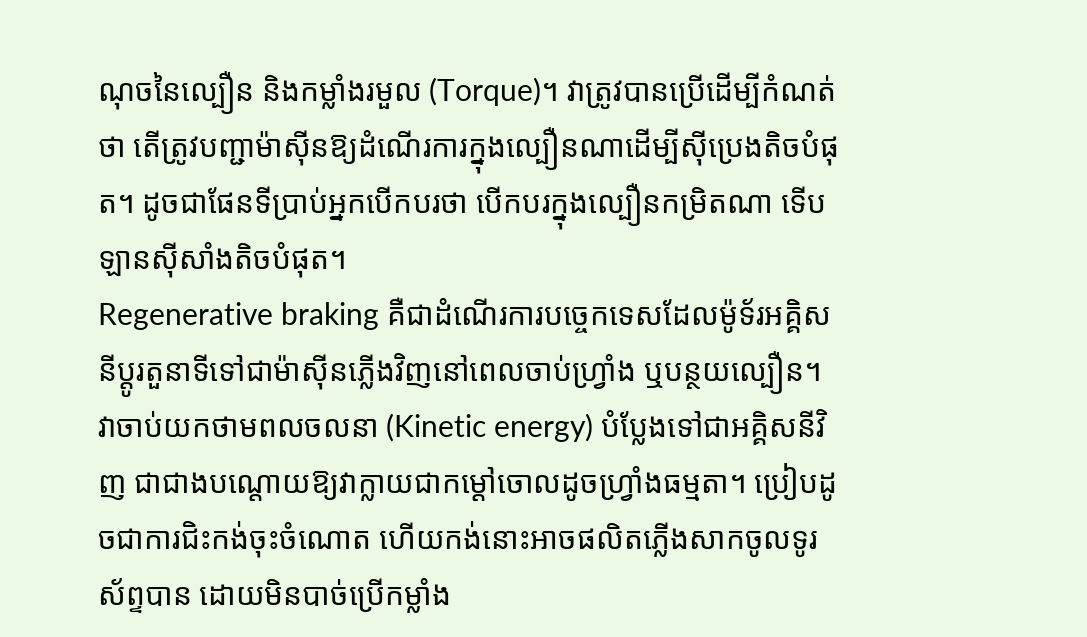ណុចនៃល្បឿន និងកម្លាំងរមួល (Torque)។ វាត្រូវបានប្រើដើម្បីកំណត់ថា តើត្រូវបញ្ជាម៉ាស៊ីនឱ្យដំណើរការក្នុងល្បឿនណាដើម្បីស៊ីប្រេងតិចបំផុត។ ដូចជាផែនទីប្រាប់អ្នកបើកបរថា បើកបរក្នុងល្បឿនកម្រិតណា ទើបឡានស៊ីសាំងតិចបំផុត។
Regenerative braking គឺជាដំណើរការបច្ចេកទេសដែលម៉ូទ័រអគ្គិសនីប្តូរតួនាទីទៅជាម៉ាស៊ីនភ្លើងវិញនៅពេលចាប់ហ្វ្រាំង ឬបន្ថយល្បឿន។ វាចាប់យកថាមពលចលនា (Kinetic energy) បំប្លែងទៅជាអគ្គិសនីវិញ ជាជាងបណ្តោយឱ្យវាក្លាយជាកម្ដៅចោលដូចហ្វ្រាំងធម្មតា។ ប្រៀបដូចជាការជិះកង់ចុះចំណោត ហើយកង់នោះអាចផលិតភ្លើងសាកចូលទូរស័ព្ទបាន ដោយមិនបាច់ប្រើកម្លាំង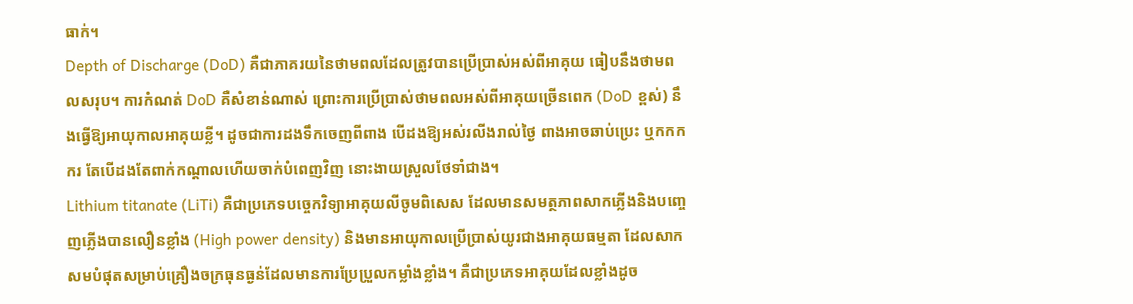ធាក់។
Depth of Discharge (DoD) គឺជាភាគរយនៃថាមពលដែលត្រូវបានប្រើប្រាស់អស់ពីអាគុយ ធៀបនឹងថាមពលសរុប។ ការកំណត់ DoD គឺសំខាន់ណាស់ ព្រោះការប្រើប្រាស់ថាមពលអស់ពីអាគុយច្រើនពេក (DoD ខ្ពស់) នឹងធ្វើឱ្យអាយុកាលអាគុយខ្លី។ ដូចជាការដងទឹកចេញពីពាង បើដងឱ្យអស់រលីងរាល់ថ្ងៃ ពាងអាចឆាប់ប្រេះ ឬកកកករ តែបើដងតែពាក់កណ្តាលហើយចាក់បំពេញវិញ នោះងាយស្រួលថែទាំជាង។
Lithium titanate (LiTi) គឺជាប្រភេទបច្ចេកវិទ្យាអាគុយលីចូមពិសេស ដែលមានសមត្ថភាពសាកភ្លើងនិងបញ្ចេញភ្លើងបានលឿនខ្លាំង (High power density) និងមានអាយុកាលប្រើប្រាស់យូរជាងអាគុយធម្មតា ដែលសាកសមបំផុតសម្រាប់គ្រឿងចក្រធុនធ្ងន់ដែលមានការប្រែប្រួលកម្លាំងខ្លាំង។ គឺជាប្រភេទអាគុយដែលខ្លាំងដូច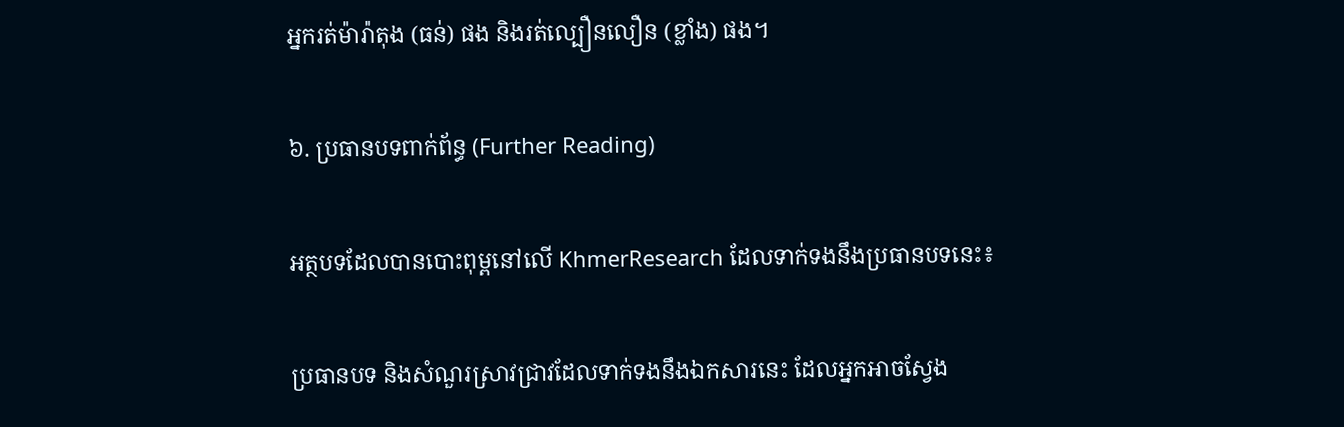អ្នករត់ម៉ារ៉ាតុង (ធន់) ផង និងរត់ល្បឿនលឿន (ខ្លាំង) ផង។

៦. ប្រធានបទពាក់ព័ន្ធ (Further Reading)

អត្ថបទដែលបានបោះពុម្ពនៅលើ KhmerResearch ដែលទាក់ទងនឹងប្រធានបទនេះ៖

ប្រធានបទ និងសំណួរស្រាវជ្រាវដែលទាក់ទងនឹងឯកសារនេះ ដែលអ្នកអាចស្វែង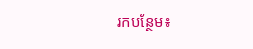រកបន្ថែម៖